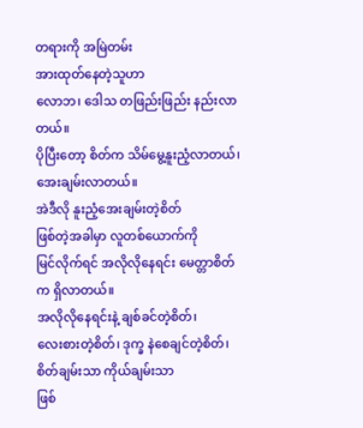တရားကို အမြဲတမ်း
အားထုတ်နေတဲ့သူဟာ
လောဘ၊ ဒေါသ တဖြည်းဖြည်း နည်းလာတယ်။
ပိုပြီးတော့ စိတ်က သိမ်မွေ့နူးညံ့လာတယ်၊ အေးချမ်းလာတယ်။
အဲဒီလို နူးညံ့အေးချမ်းတဲ့စိတ်
ဖြစ်တဲ့အခါမှာ လူတစ်ယောက်ကို
မြင်လိုက်ရင် အလိုလိုနေရင်း မေတ္တာစိတ်က ရှိလာတယ်။
အလိုလိုနေရင်းနဲ့ ချစ်ခင်တဲ့စိတ်၊
လေးစားတဲ့စိတ်၊ ဒုက္ခ နဲစေချင်တဲ့စိတ်၊
စိတ်ချမ်းသာ ကိုယ်ချမ်းသာ
ဖြစ်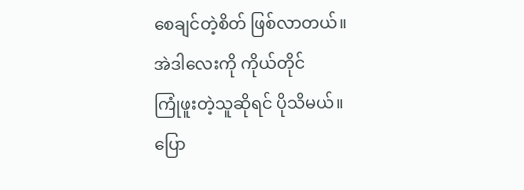စေချင်တဲ့စိတ် ဖြစ်လာတယ်။
အဲဒါလေးကို ကိုယ်တိုင်
ကြုံဖူးတဲ့သူဆိုရင် ပိုသိမယ်။
ပြော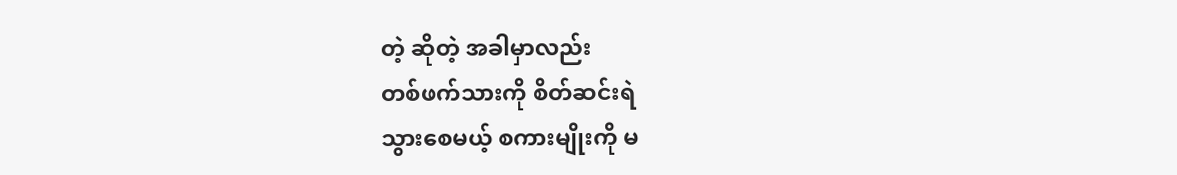တဲ့ ဆိုတဲ့ အခါမှာလည်း
တစ်ဖက်သားကို စိတ်ဆင်းရဲ
သွားစေမယ့် စကားမျိုးကို မ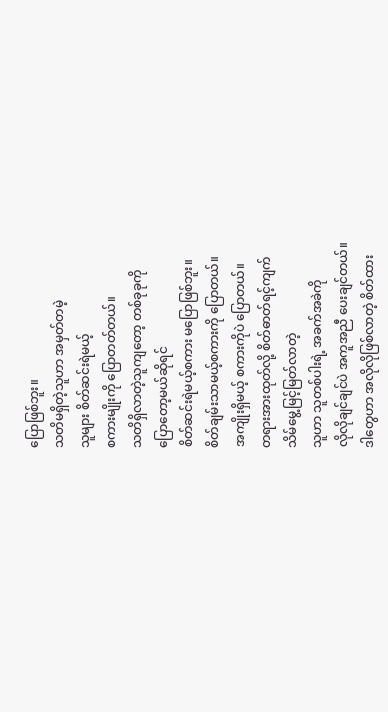ပြောဖြစ်ဘူး။
သတိမရှိတဲ့သူဟာ အမှတ်တမဲ့
သူများ စိတ်ဆင်းရဲမယ့်
စကားမျိုးကို ပြောတတ်တယ်။
သတိရှိလာတဲ့သူကျတော့ တစ်ခုခုကို
ပြောတော့မယ်ဆိုရင်
စိတ်ဆင်းရဲမယ့်စကား မပြောဖြစ်ဘူး။
စိတ်ချမ်းသာမယ့်စကားကို ပြောတယ်။
အကျိုးရှိမယ့် စကားကိုပဲ ပြောတယ်။
တရားအားထုတ်လို့ စိတ်ဓာတ်ရင့်ကျက်
သိမ်မွေ့မြင့်မြတ်လာတဲ့
သူဟာ သူတစ်ပါးရဲ့ အခက်အခဲကို
လိုလိုချင်ချင်ပဲ အကူအညီ ပေးချင်တယ်။
ဒါတွေဟာ အလိုလိုဖြစ်လာတဲ့ စိတ်ထား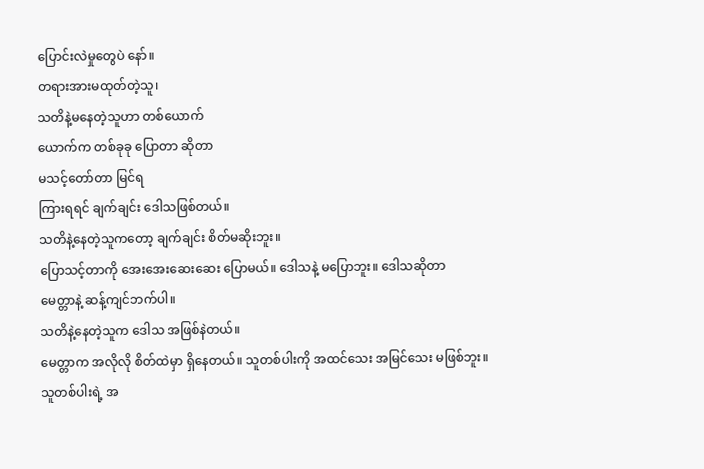ပြောင်းလဲမှုတွေပဲ နော်။
တရားအားမထုတ်တဲ့သူ၊
သတိနဲ့မနေတဲ့သူဟာ တစ်ယောက်
ယောက်က တစ်ခုခု ပြောတာ ဆိုတာ
မသင့်တော်တာ မြင်ရ
ကြားရရင် ချက်ချင်း ဒေါသဖြစ်တယ်။
သတိနဲ့နေတဲ့သူကတော့ ချက်ချင်း စိတ်မဆိုးဘူး။
ပြောသင့်တာကို အေးအေးဆေးဆေး ပြောမယ်။ ဒေါသနဲ့ မပြောဘူး။ ဒေါသဆိုတာ
မေတ္တာနဲ့ ဆန့်ကျင်ဘက်ပါ။
သတိနဲ့နေတဲ့သူက ဒေါသ အဖြစ်နဲတယ်။
မေတ္တာက အလိုလို စိတ်ထဲမှာ ရှိနေတယ်။ သူတစ်ပါးကို အထင်သေး အမြင်သေး မဖြစ်ဘူး။
သူတစ်ပါးရဲ့ အ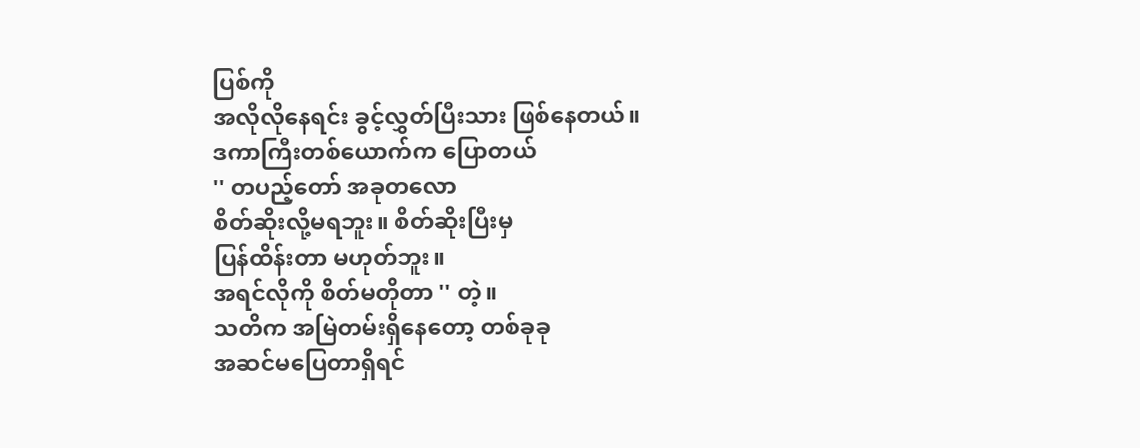ပြစ်ကို
အလိုလိုနေရင်း ခွင့်လွှတ်ပြီးသား ဖြစ်နေတယ်။
ဒကာကြီးတစ်ယောက်က ပြောတယ်
'' တပည့်တော် အခုတလော
စိတ်ဆိုးလို့မရဘူး။ စိတ်ဆိုးပြီးမှ
ပြန်ထိန်းတာ မဟုတ်ဘူး။
အရင်လိုကို စိတ်မတိုတာ '' တဲ့။
သတိက အမြဲတမ်းရှိနေတော့ တစ်ခုခု
အဆင်မပြေတာရှိရင်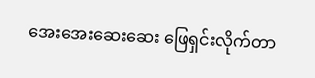အေးအေးဆေးဆေး ဖြေရှင်းလိုက်တာ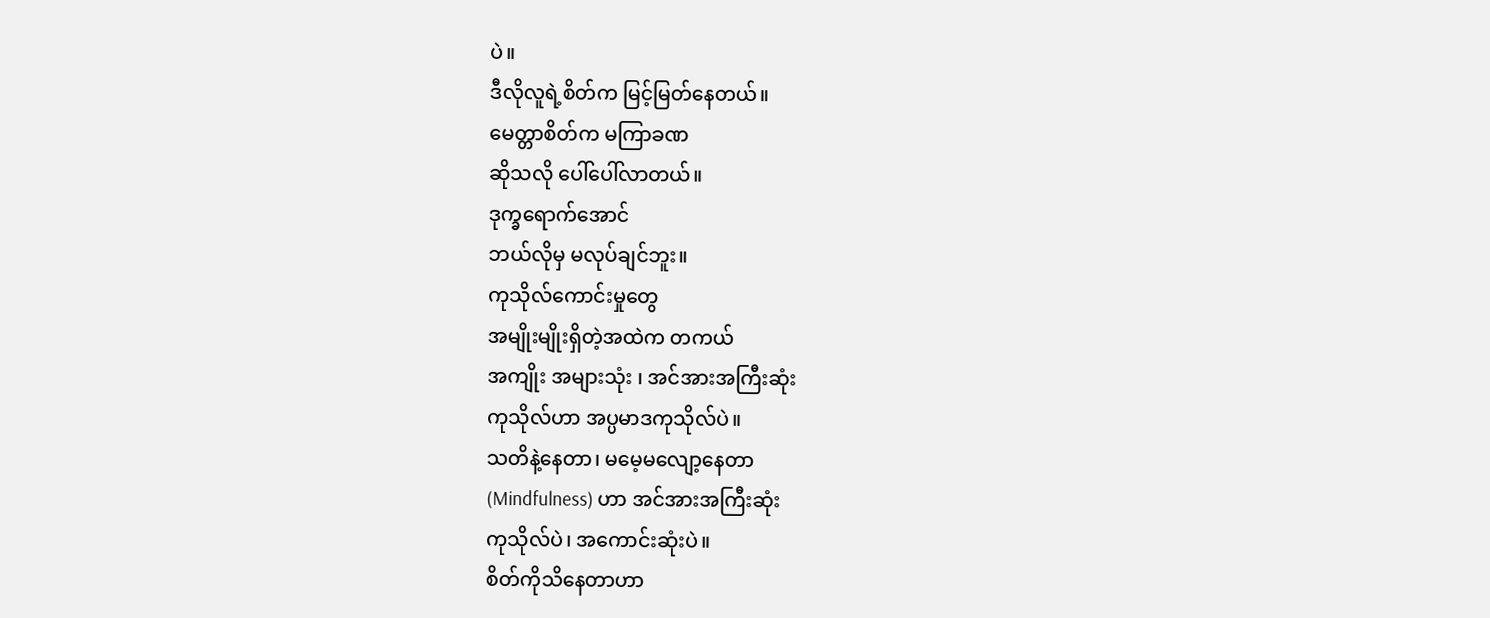ပဲ။
ဒီလိုလူရဲ့စိတ်က မြင့်မြတ်နေတယ်။
မေတ္တာစိတ်က မကြာခဏ
ဆိုသလို ပေါ်ပေါ်လာတယ်။
ဒုက္ခရောက်အောင်
ဘယ်လိုမှ မလုပ်ချင်ဘူး။
ကုသိုလ်ကောင်းမှုတွေ
အမျိုးမျိုးရှိတဲ့အထဲက တကယ်
အကျိုး အများသုံး ၊ အင်အားအကြီးဆုံး
ကုသိုလ်ဟာ အပ္ပမာဒကုသိုလ်ပဲ။
သတိနဲ့နေတာ၊ မမေ့မလျော့နေတာ
(Mindfulness) ဟာ အင်အားအကြီးဆုံး
ကုသိုလ်ပဲ၊ အကောင်းဆုံးပဲ။
စိတ်ကိုသိနေတာဟာ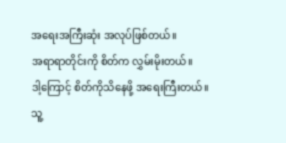အရေးအကြီးဆုံး အလုပ်ဖြစ်တယ်။
အရာရာတိုင်းကို စိတ်က လွှမ်းမိုးတယ်။
ဒါ့ကြောင့် စိတ်ကိုသိနေဖို့ အရေးကြီးတယ်။
သူ့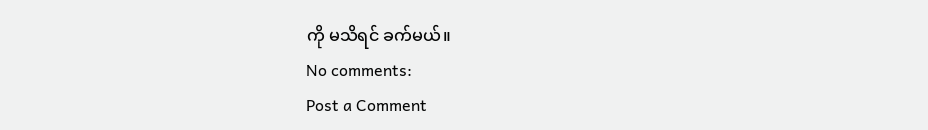ကို မသိရင် ခက်မယ်။
No comments:
Post a Comment